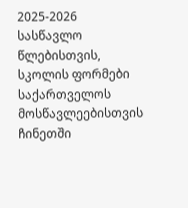2025-2026 სასწავლო წლებისთვის, სკოლის ფორმები საქართველოს მოსწავლეებისთვის ჩინეთში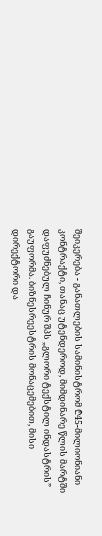შეიკერება - განათლების სამინისტრომ ₾45-მილიონიანი კონტრაქტი, თანაც უტენდეროდ, მიმდინარე წლის მარტში დაფუძნებულ ჩინურ შპს „გლორი ტექსტილ ინდასტრის” გაუფორმა. ბიზნესრეესტრის მონაცემებით, მისი დირექტორი და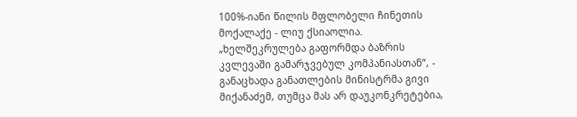100%-იანი წილის მფლობელი ჩინეთის მოქალაქე - ლიუ ქსიაოლია.
„ხელშეკრულება გაფორმდა ბაზრის კვლევაში გამარჯვებულ კომპანიასთან“, - განაცხადა განათლების მინისტრმა გივი მიქანაძემ, თუმცა მას არ დაუკონკრეტებია,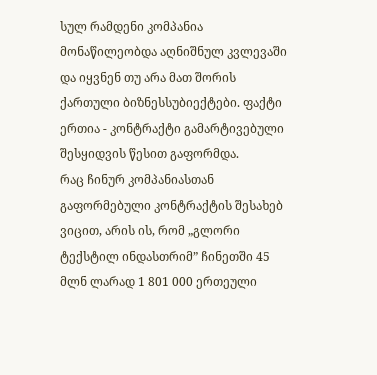სულ რამდენი კომპანია მონაწილეობდა აღნიშნულ კვლევაში და იყვნენ თუ არა მათ შორის ქართული ბიზნესსუბიექტები. ფაქტი ერთია - კონტრაქტი გამარტივებული შესყიდვის წესით გაფორმდა.
რაც ჩინურ კომპანიასთან გაფორმებული კონტრაქტის შესახებ ვიცით, არის ის, რომ „გლორი ტექსტილ ინდასთრიმ” ჩინეთში 45 მლნ ლარად 1 801 000 ერთეული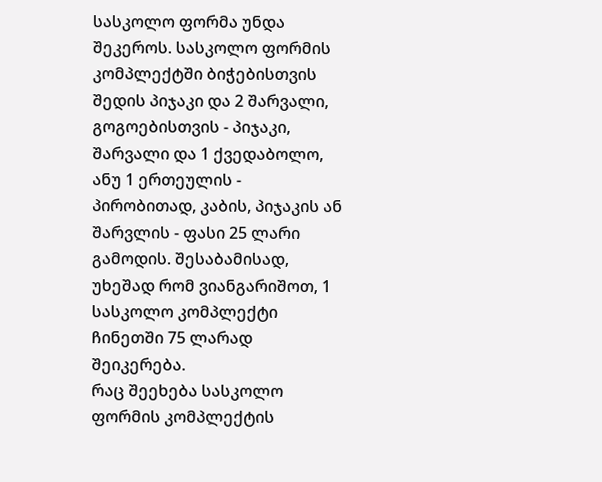სასკოლო ფორმა უნდა შეკეროს. სასკოლო ფორმის კომპლექტში ბიჭებისთვის შედის პიჯაკი და 2 შარვალი, გოგოებისთვის - პიჯაკი, შარვალი და 1 ქვედაბოლო, ანუ 1 ერთეულის - პირობითად, კაბის, პიჯაკის ან შარვლის - ფასი 25 ლარი გამოდის. შესაბამისად, უხეშად რომ ვიანგარიშოთ, 1 სასკოლო კომპლექტი ჩინეთში 75 ლარად შეიკერება.
რაც შეეხება სასკოლო ფორმის კომპლექტის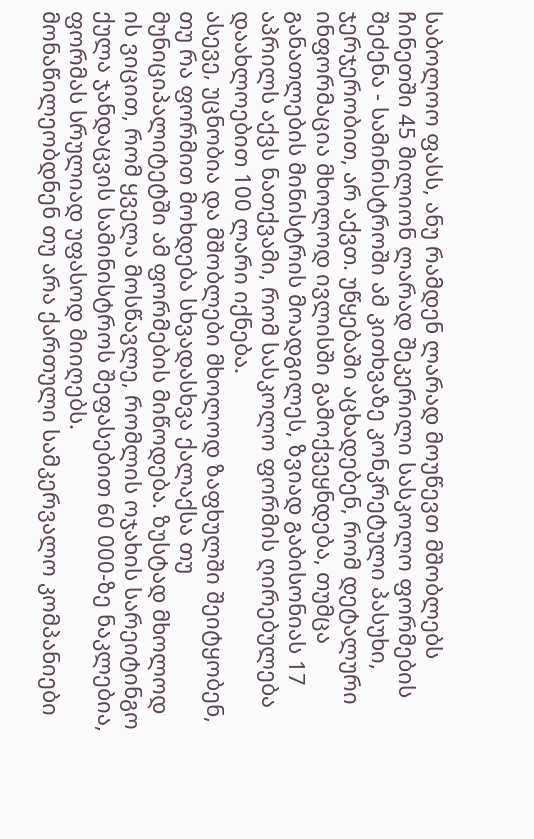საბოლოო ფასს, ანუ რამდენ ლარად მოუწევთ მშობლებს ჩინეთში 45 მილიონ ლარად შეკერილი სასკოლო ფორმების შეძენა - სამინისტროში ამ კითხვაზე კონკრეტული პასუხი, ჯერჯერობით, არ აქვთ. უწყებაში აცხადებენ, რომ დეტალური ინფორმაცია მხოლოდ ივლისში გამოქვეყნდება, თუმცა განათლების მინისტრის მოადგილეს, ზვიად გაბისონიას 17 აპრილს აქვს ნათქვამი, რომ სასკოლო ფორმის ღირებულება დაახლოებით 100 ლარი იქნება.
ასევე, უცნობია და მშობლები მხოლოდ ზაფხულში შეიტყობენ, თუ რა ფორმით მოხდება სხვადასხვა ქალაქსა თუ მუნიციპალიტეტში ამ ფორმების მიწოდება. ზუსტად მხოლოდ ის ვიცით, რომ ყველა მოსწავლე, რომლის ოჯახის სარეიტინგო ქულა ჯანდაცვის სამინისტროს შეფასებით 60 000-ზე ნაკლებია, ფორმას სრულიად უფასოდ მიიღებს.
მონაწილეობდნენ თუ არა ქართული სამკერვალო კომპანიები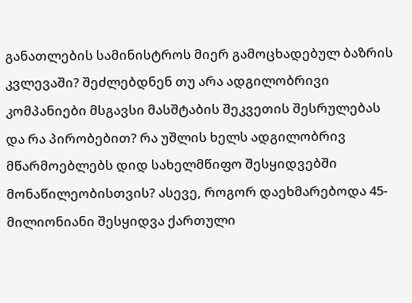განათლების სამინისტროს მიერ გამოცხადებულ ბაზრის კვლევაში? შეძლებდნენ თუ არა ადგილობრივი კომპანიები მსგავსი მასშტაბის შეკვეთის შესრულებას და რა პირობებით? რა უშლის ხელს ადგილობრივ მწარმოებლებს დიდ სახელმწიფო შესყიდვებში მონაწილეობისთვის? ასევე, როგორ დაეხმარებოდა 45-მილიონიანი შესყიდვა ქართული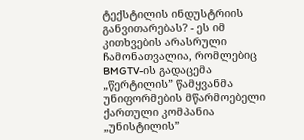ტექსტილის ინდუსტრიის განვითარებას? - ეს იმ კითხვების არასრული ჩამონათვალია, რომლებიც BMGTV-ის გადაცემა „წერტილის” წამყვანმა უნიფორმების მწარმოებელი ქართული კომპანია „უნისტილის”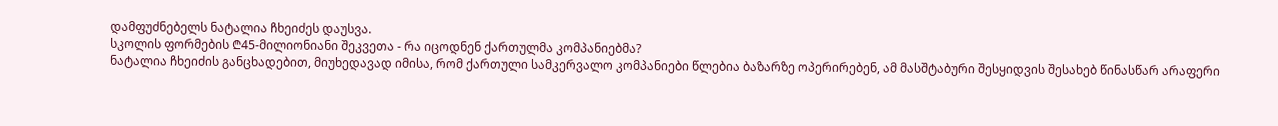დამფუძნებელს ნატალია ჩხეიძეს დაუსვა.
სკოლის ფორმების ₾45-მილიონიანი შეკვეთა - რა იცოდნენ ქართულმა კომპანიებმა?
ნატალია ჩხეიძის განცხადებით, მიუხედავად იმისა, რომ ქართული სამკერვალო კომპანიები წლებია ბაზარზე ოპერირებენ, ამ მასშტაბური შესყიდვის შესახებ წინასწარ არაფერი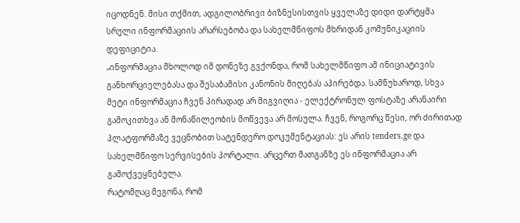იცოდნენ. მისი თქმით, ადგილობრივი ბიზნესისთვის ყველაზე დიდი დარტყმა სრული ინფორმაციის არარსებობა და სახელმწიფოს მხრიდან კომუნიკაციის დეფიციტია.
„ინფორმაცია მხოლოდ იმ დონეზე გვქონდა, რომ სახელმწიფო ამ ინიციატივის განხორციელებასა და შესაბამისი კანონის მიღებას აპირებდა. სამწუხაროდ, სხვა მეტი ინფორმაცია ჩვენ პირადად არ მიგვიღია - ელექტრონულ ფოსტაზე არანაირი გამოკითხვა ან მონაწილეობის მოწვევა არ მოსულა. ჩვენ, როგორც წესი, ორ ძირითად პლატფორმაზე ვეცნობით სატენდერო დოკუმენტაციას: ეს არის tenders.ge და სახელმწიფო სერვისების პორტალი. არცერთ მათგანზე ეს ინფორმაცია არ გამოქვეყნებულა.
რატომღაც მეგონა, რომ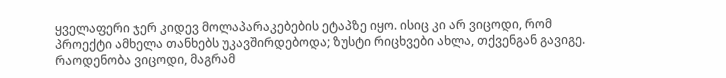ყველაფერი ჯერ კიდევ მოლაპარაკებების ეტაპზე იყო. ისიც კი არ ვიცოდი, რომ პროექტი ამხელა თანხებს უკავშირდებოდა; ზუსტი რიცხვები ახლა, თქვენგან გავიგე. რაოდენობა ვიცოდი, მაგრამ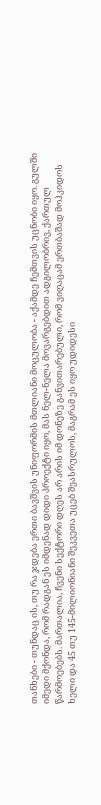თანხები - თუნდაც ის, თუ რა ჯდება ერთი ბავშვის უნიფორმის მთლიანი მოცულობა - აქამდე ჩემთვის უცნობი იყო. გულში იმედი მქონდა, რომ რადგან ეს იმდენად დიდი პროექტი იყო, მას ნელ-ნელა მოვარგებდით ადგილობრივ, ქართულ წარმოებებს. მართალია, ჩვენი სექტორი დღეს არ არის იმ დონეზე განვითარებული, რომ ვიღაცამ ერთბაშად მოჰკიდოს ხელი და 45 თუ 145-მილიონიანი შეკვეთა უცებ შეასრულოს, მაგრამ ეს იყო უდიდესი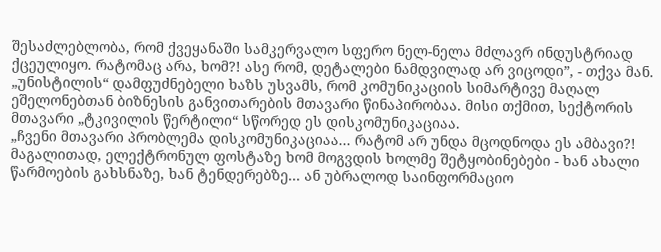შესაძლებლობა, რომ ქვეყანაში სამკერვალო სფერო ნელ-ნელა მძლავრ ინდუსტრიად ქცეულიყო. რატომაც არა, ხომ?! ასე რომ, დეტალები ნამდვილად არ ვიცოდი”, - თქვა მან.
„უნისტილის“ დამფუძნებელი ხაზს უსვამს, რომ კომუნიკაციის სიმარტივე მაღალ ეშელონებთან ბიზნესის განვითარების მთავარი წინაპირობაა. მისი თქმით, სექტორის მთავარი „ტკივილის წერტილი“ სწორედ ეს დისკომუნიკაციაა.
„ჩვენი მთავარი პრობლემა დისკომუნიკაციაა... რატომ არ უნდა მცოდნოდა ეს ამბავი?! მაგალითად, ელექტრონულ ფოსტაზე ხომ მოგვდის ხოლმე შეტყობინებები - ხან ახალი წარმოების გახსნაზე, ხან ტენდერებზე... ან უბრალოდ საინფორმაციო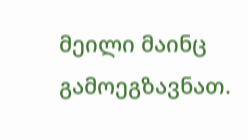მეილი მაინც გამოეგზავნათ.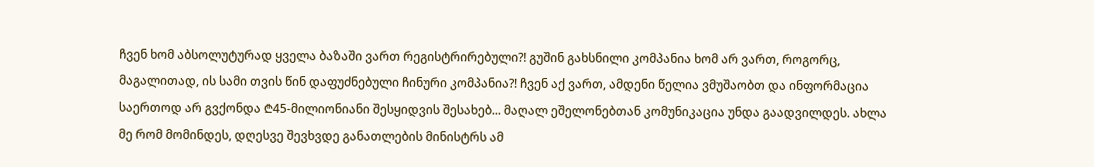ჩვენ ხომ აბსოლუტურად ყველა ბაზაში ვართ რეგისტრირებული?! გუშინ გახსნილი კომპანია ხომ არ ვართ, როგორც, მაგალითად, ის სამი თვის წინ დაფუძნებული ჩინური კომპანია?! ჩვენ აქ ვართ, ამდენი წელია ვმუშაობთ და ინფორმაცია საერთოდ არ გვქონდა ₾45-მილიონიანი შესყიდვის შესახებ... მაღალ ეშელონებთან კომუნიკაცია უნდა გაადვილდეს. ახლა მე რომ მომინდეს, დღესვე შევხვდე განათლების მინისტრს ამ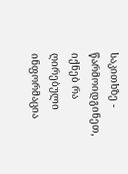საკითხზე - წარმოიდგინეთ, იქნებ რა ღირებული ინფორმაცია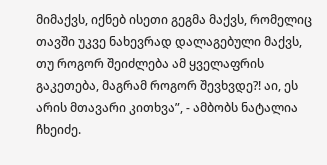მიმაქვს, იქნებ ისეთი გეგმა მაქვს, რომელიც თავში უკვე ნახევრად დალაგებული მაქვს, თუ როგორ შეიძლება ამ ყველაფრის გაკეთება, მაგრამ როგორ შევხვდე?! აი, ეს არის მთავარი კითხვა”, - ამბობს ნატალია ჩხეიძე.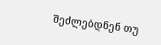შეძლებდნენ თუ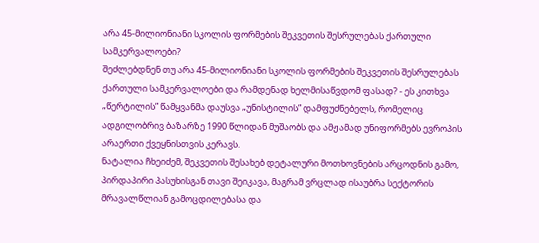არა 45-მილიონიანი სკოლის ფორმების შეკვეთის შესრულებას ქართული სამკერვალოები?
შეძლებდნენ თუ არა 45-მილიონიანი სკოლის ფორმების შეკვეთის შესრულებას ქართული სამკერვალოები და რამდენად ხელმისაწვდომ ფასად? - ეს კითხვა „წერტილის” წამყვანმა დაუსვა „უნისტილის” დამფუძნებელს, რომელიც ადგილობრივ ბაზარზე 1990 წლიდან მუშაობს და ამჟამად უნიფორმებს ევროპის არაერთი ქვეყნისთვის კერავს.
ნატალია ჩხეიძემ, შეკვეთის შესახებ დეტალური მოთხოვნების არცოდნის გამო, პირდაპირი პასუხისგან თავი შეიკავა, მაგრამ ვრცლად ისაუბრა სექტორის მრავალწლიან გამოცდილებასა და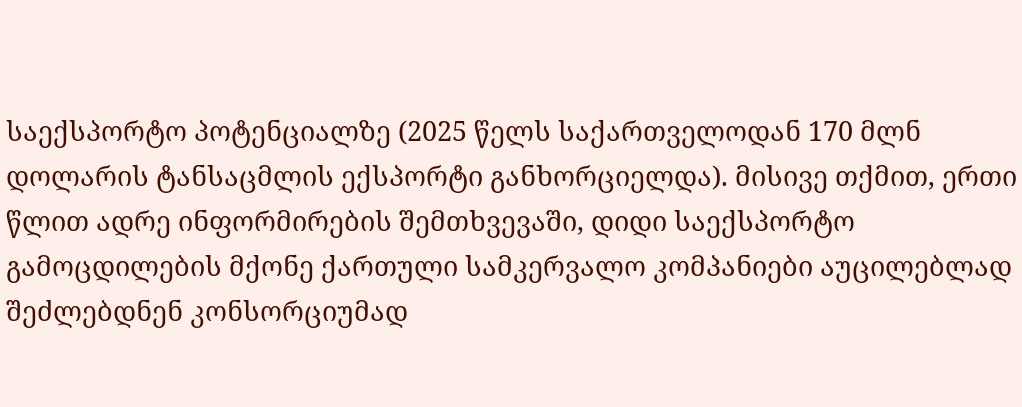საექსპორტო პოტენციალზე (2025 წელს საქართველოდან 170 მლნ დოლარის ტანსაცმლის ექსპორტი განხორციელდა). მისივე თქმით, ერთი წლით ადრე ინფორმირების შემთხვევაში, დიდი საექსპორტო გამოცდილების მქონე ქართული სამკერვალო კომპანიები აუცილებლად შეძლებდნენ კონსორციუმად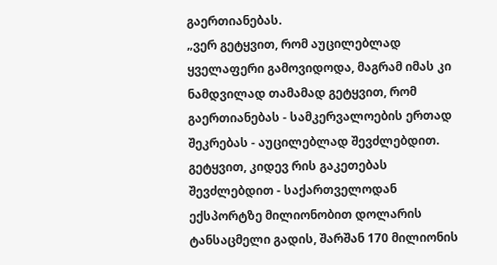გაერთიანებას.
„ვერ გეტყვით, რომ აუცილებლად ყველაფერი გამოვიდოდა, მაგრამ იმას კი ნამდვილად თამამად გეტყვით, რომ გაერთიანებას - სამკერვალოების ერთად შეკრებას - აუცილებლად შევძლებდით. გეტყვით, კიდევ რის გაკეთებას შევძლებდით - საქართველოდან ექსპორტზე მილიონობით დოლარის ტანსაცმელი გადის, შარშან 170 მილიონის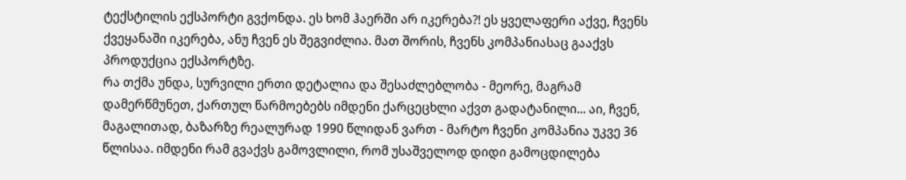ტექსტილის ექსპორტი გვქონდა. ეს ხომ ჰაერში არ იკერება?! ეს ყველაფერი აქვე, ჩვენს ქვეყანაში იკერება, ანუ ჩვენ ეს შეგვიძლია. მათ შორის, ჩვენს კომპანიასაც გააქვს პროდუქცია ექსპორტზე.
რა თქმა უნდა, სურვილი ერთი დეტალია და შესაძლებლობა - მეორე, მაგრამ დამერწმუნეთ, ქართულ წარმოებებს იმდენი ქარცეცხლი აქვთ გადატანილი... აი, ჩვენ, მაგალითად, ბაზარზე რეალურად 1990 წლიდან ვართ - მარტო ჩვენი კომპანია უკვე 36 წლისაა. იმდენი რამ გვაქვს გამოვლილი, რომ უსაშველოდ დიდი გამოცდილება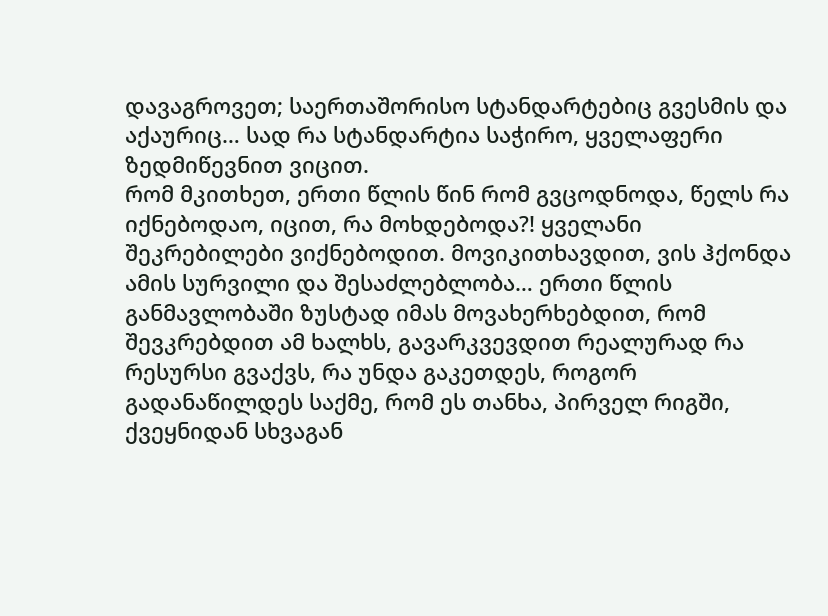დავაგროვეთ; საერთაშორისო სტანდარტებიც გვესმის და აქაურიც… სად რა სტანდარტია საჭირო, ყველაფერი ზედმიწევნით ვიცით.
რომ მკითხეთ, ერთი წლის წინ რომ გვცოდნოდა, წელს რა იქნებოდაო, იცით, რა მოხდებოდა?! ყველანი შეკრებილები ვიქნებოდით. მოვიკითხავდით, ვის ჰქონდა ამის სურვილი და შესაძლებლობა… ერთი წლის განმავლობაში ზუსტად იმას მოვახერხებდით, რომ შევკრებდით ამ ხალხს, გავარკვევდით რეალურად რა რესურსი გვაქვს, რა უნდა გაკეთდეს, როგორ გადანაწილდეს საქმე, რომ ეს თანხა, პირველ რიგში, ქვეყნიდან სხვაგან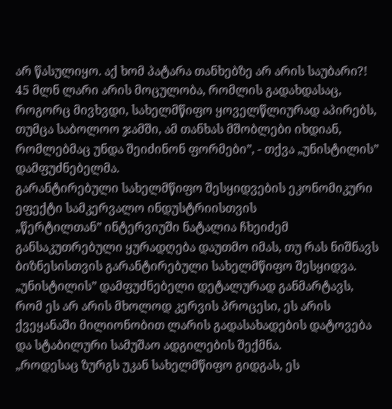არ წასულიყო. აქ ხომ პატარა თანხებზე არ არის საუბარი?! 45 მლნ ლარი არის მოცულობა, რომლის გადახდასაც, როგორც მივხვდი, სახელმწიფო ყოველწლიურად აპირებს, თუმცა საბოლოო ჯამში, ამ თანხას მშობლები იხდიან, რომლებმაც უნდა შეიძინონ ფორმები”, - თქვა „უნისტილის” დამფუძნებელმა.
გარანტირებული სახელმწიფო შესყიდვების ეკონომიკური ეფექტი სამკერვალო ინდუსტრიისთვის
„წერტილთან” ინტერვიუში ნატალია ჩხეიძემ განსაკუთრებული ყურადღება დაუთმო იმას, თუ რას ნიშნავს ბიზნესისთვის გარანტირებული სახელმწიფო შესყიდვა. „უნისტილის” დამფუძნებელი დეტალურად განმარტავს, რომ ეს არ არის მხოლოდ კერვის პროცესი, ეს არის ქვეყანაში მილიონობით ლარის გადასახადების დატოვება და სტაბილური სამუშაო ადგილების შექმნა.
„როდესაც ზურგს უკან სახელმწიფო გიდგას, ეს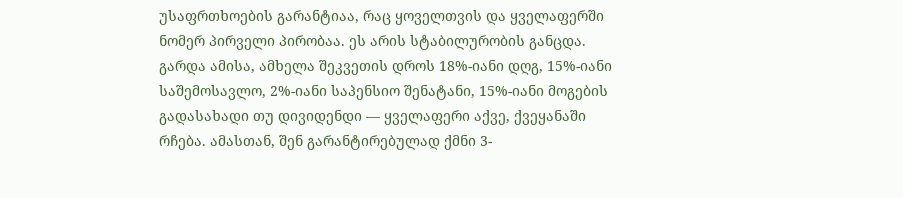უსაფრთხოების გარანტიაა, რაც ყოველთვის და ყველაფერში ნომერ პირველი პირობაა. ეს არის სტაბილურობის განცდა. გარდა ამისა, ამხელა შეკვეთის დროს 18%-იანი დღგ, 15%-იანი საშემოსავლო, 2%-იანი საპენსიო შენატანი, 15%-იანი მოგების გადასახადი თუ დივიდენდი — ყველაფერი აქვე, ქვეყანაში რჩება. ამასთან, შენ გარანტირებულად ქმნი 3-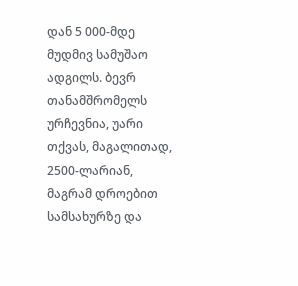დან 5 000-მდე მუდმივ სამუშაო ადგილს. ბევრ თანამშრომელს ურჩევნია, უარი თქვას, მაგალითად, 2500-ლარიან, მაგრამ დროებით სამსახურზე და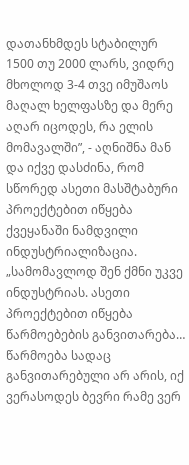დათანხმდეს სტაბილურ 1500 თუ 2000 ლარს, ვიდრე მხოლოდ 3-4 თვე იმუშაოს მაღალ ხელფასზე და მერე აღარ იცოდეს, რა ელის მომავალში”, - აღნიშნა მან და იქვე დასძინა, რომ სწორედ ასეთი მასშტაბური პროექტებით იწყება ქვეყანაში ნამდვილი ინდუსტრიალიზაცია.
„სამომავლოდ შენ ქმნი უკვე ინდუსტრიას. ასეთი პროექტებით იწყება წარმოებების განვითარება… წარმოება სადაც განვითარებული არ არის, იქ ვერასოდეს ბევრი რამე ვერ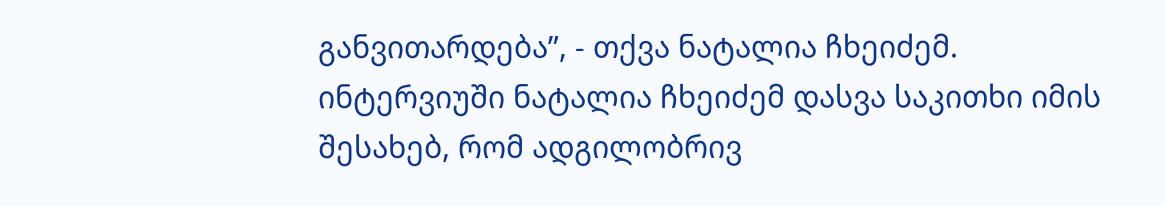განვითარდება”, - თქვა ნატალია ჩხეიძემ.
ინტერვიუში ნატალია ჩხეიძემ დასვა საკითხი იმის შესახებ, რომ ადგილობრივ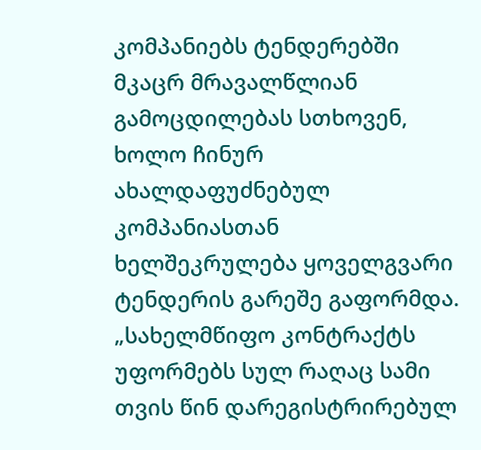კომპანიებს ტენდერებში მკაცრ მრავალწლიან გამოცდილებას სთხოვენ, ხოლო ჩინურ ახალდაფუძნებულ კომპანიასთან ხელშეკრულება ყოველგვარი ტენდერის გარეშე გაფორმდა.
„სახელმწიფო კონტრაქტს უფორმებს სულ რაღაც სამი თვის წინ დარეგისტრირებულ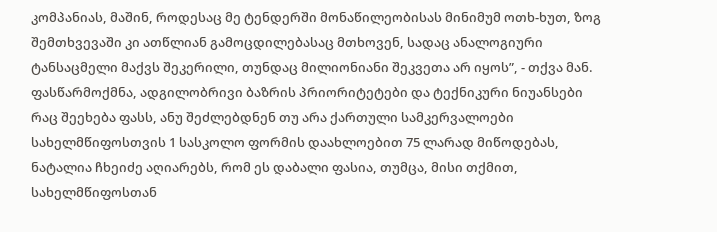კომპანიას, მაშინ, როდესაც მე ტენდერში მონაწილეობისას მინიმუმ ოთხ-ხუთ, ზოგ შემთხვევაში კი ათწლიან გამოცდილებასაც მთხოვენ, სადაც ანალოგიური ტანსაცმელი მაქვს შეკერილი, თუნდაც მილიონიანი შეკვეთა არ იყოს”, - თქვა მან.
ფასწარმოქმნა, ადგილობრივი ბაზრის პრიორიტეტები და ტექნიკური ნიუანსები
რაც შეეხება ფასს, ანუ შეძლებდნენ თუ არა ქართული სამკერვალოები სახელმწიფოსთვის 1 სასკოლო ფორმის დაახლოებით 75 ლარად მიწოდებას, ნატალია ჩხეიძე აღიარებს, რომ ეს დაბალი ფასია, თუმცა, მისი თქმით, სახელმწიფოსთან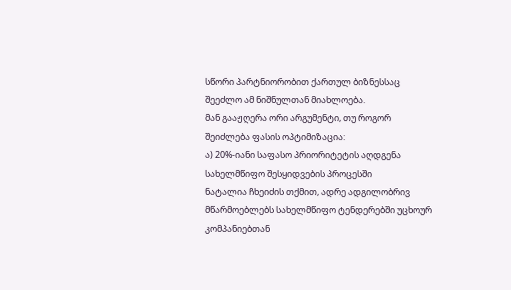სწორი პარტნიორობით ქართულ ბიზნესსაც შეეძლო ამ ნიშნულთან მიახლოება.
მან გააჟღერა ორი არგუმენტი, თუ როგორ შეიძლება ფასის ოპტიმიზაცია:
ა) 20%-იანი საფასო პრიორიტეტის აღდგენა სახელმწიფო შესყიდვების პროცესში
ნატალია ჩხეიძის თქმით, ადრე ადგილობრივ მწარმოებლებს სახელმწიფო ტენდერებში უცხოურ კომპანიებთან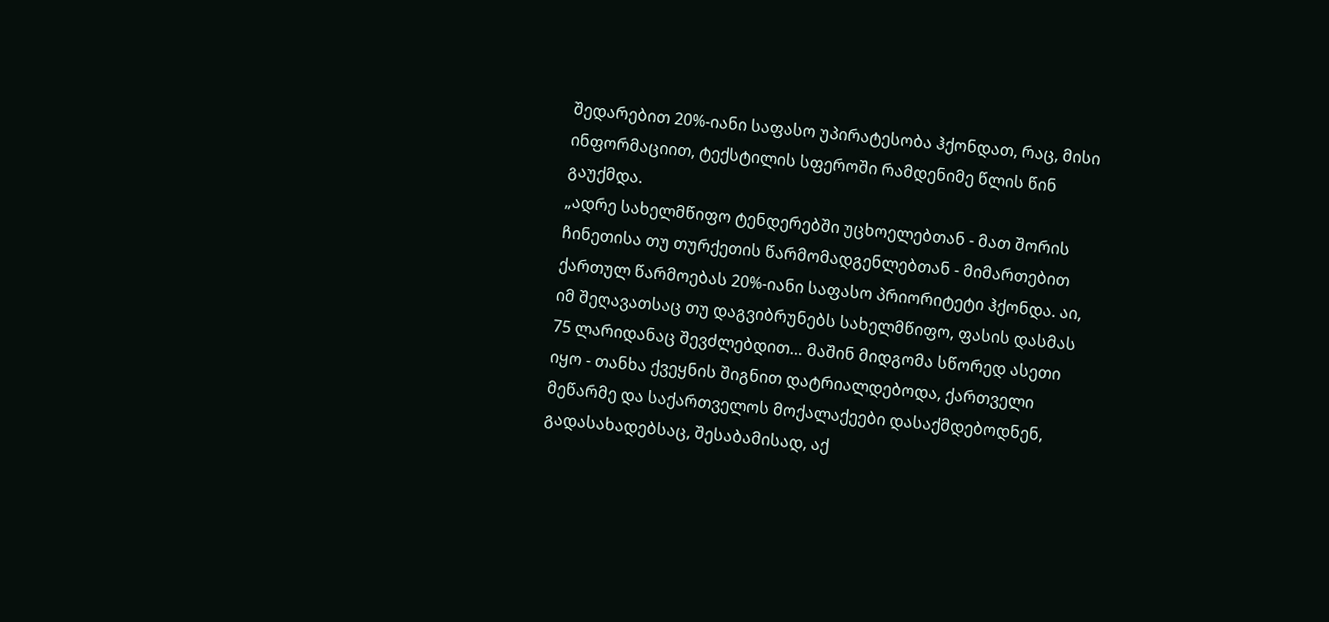შედარებით 20%-იანი საფასო უპირატესობა ჰქონდათ, რაც, მისი ინფორმაციით, ტექსტილის სფეროში რამდენიმე წლის წინ გაუქმდა.
„ადრე სახელმწიფო ტენდერებში უცხოელებთან - მათ შორის ჩინეთისა თუ თურქეთის წარმომადგენლებთან - მიმართებით ქართულ წარმოებას 20%-იანი საფასო პრიორიტეტი ჰქონდა. აი, იმ შეღავათსაც თუ დაგვიბრუნებს სახელმწიფო, ფასის დასმას 75 ლარიდანაც შევძლებდით… მაშინ მიდგომა სწორედ ასეთი იყო - თანხა ქვეყნის შიგნით დატრიალდებოდა, ქართველი მეწარმე და საქართველოს მოქალაქეები დასაქმდებოდნენ, გადასახადებსაც, შესაბამისად, აქ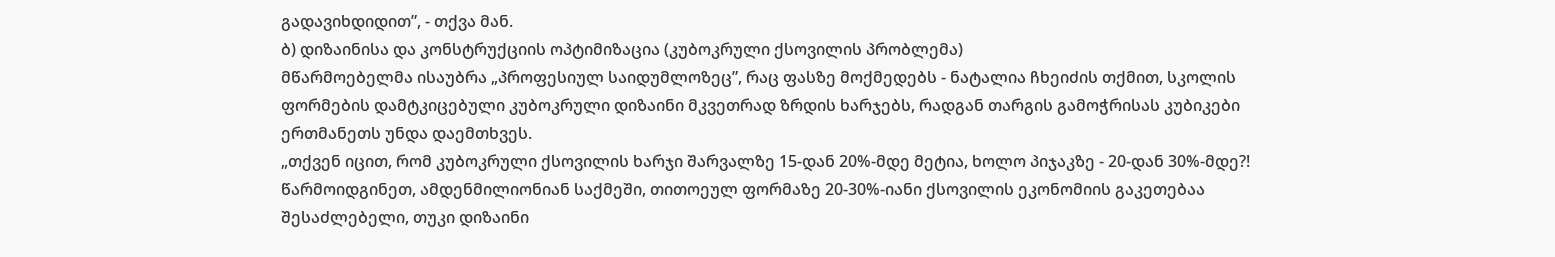გადავიხდიდით”, - თქვა მან.
ბ) დიზაინისა და კონსტრუქციის ოპტიმიზაცია (კუბოკრული ქსოვილის პრობლემა)
მწარმოებელმა ისაუბრა „პროფესიულ საიდუმლოზეც”, რაც ფასზე მოქმედებს - ნატალია ჩხეიძის თქმით, სკოლის ფორმების დამტკიცებული კუბოკრული დიზაინი მკვეთრად ზრდის ხარჯებს, რადგან თარგის გამოჭრისას კუბიკები ერთმანეთს უნდა დაემთხვეს.
„თქვენ იცით, რომ კუბოკრული ქსოვილის ხარჯი შარვალზე 15-დან 20%-მდე მეტია, ხოლო პიჯაკზე - 20-დან 30%-მდე?! წარმოიდგინეთ, ამდენმილიონიან საქმეში, თითოეულ ფორმაზე 20-30%-იანი ქსოვილის ეკონომიის გაკეთებაა შესაძლებელი, თუკი დიზაინი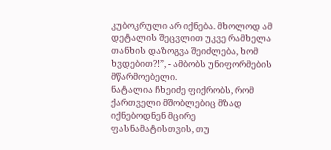კუბოკრული არ იქნება. მხოლოდ ამ დეტალის შეცვლით უკვე რამხელა თანხის დაზოგვა შეიძლება, ხომ ხვდებით?!”, - ამბობს უნიფორმების მწარმოებელი.
ნატალია ჩხეიძე ფიქრობს, რომ ქართველი მშობლებიც მზად იქნებოდნენ მცირე ფასნამატისთვის, თუ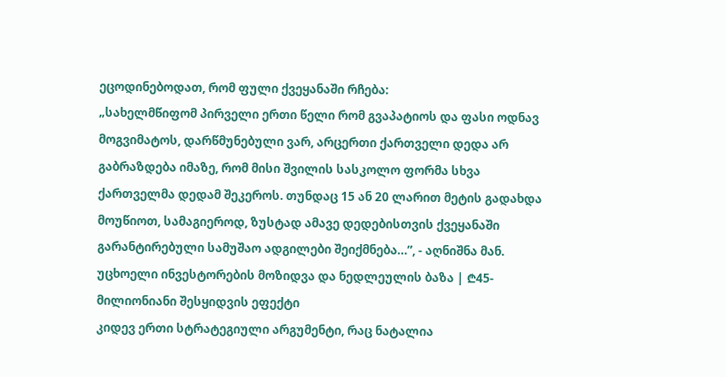ეცოდინებოდათ, რომ ფული ქვეყანაში რჩება:
„სახელმწიფომ პირველი ერთი წელი რომ გვაპატიოს და ფასი ოდნავ მოგვიმატოს, დარწმუნებული ვარ, არცერთი ქართველი დედა არ გაბრაზდება იმაზე, რომ მისი შვილის სასკოლო ფორმა სხვა ქართველმა დედამ შეკეროს. თუნდაც 15 ან 20 ლარით მეტის გადახდა მოუწიოთ, სამაგიეროდ, ზუსტად ამავე დედებისთვის ქვეყანაში გარანტირებული სამუშაო ადგილები შეიქმნება…”, - აღნიშნა მან.
უცხოელი ინვესტორების მოზიდვა და ნედლეულის ბაზა | ₾45-მილიონიანი შესყიდვის ეფექტი
კიდევ ერთი სტრატეგიული არგუმენტი, რაც ნატალია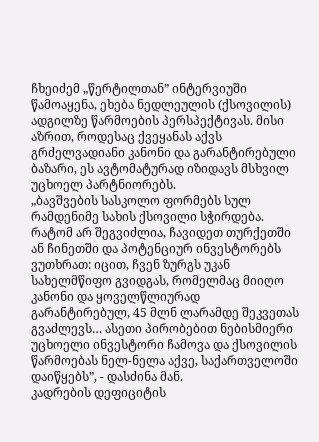ჩხეიძემ „წერტილთან” ინტერვიუში წამოაყენა, ეხება ნედლეულის (ქსოვილის) ადგილზე წარმოების პერსპექტივას. მისი აზრით, როდესაც ქვეყანას აქვს გრძელვადიანი კანონი და გარანტირებული ბაზარი, ეს ავტომატურად იზიდავს მსხვილ უცხოელ პარტნიორებს.
„ბავშვების სასკოლო ფორმებს სულ რამდენიმე სახის ქსოვილი სჭირდება. რატომ არ შეგვიძლია, ჩავიდეთ თურქეთში ან ჩინეთში და პოტენციურ ინვესტორებს ვუთხრათ: იცით, ჩვენ ზურგს უკან სახელმწიფო გვიდგას, რომელმაც მიიღო კანონი და ყოველწლიურად გარანტირებულ, 45 მლნ ლარამდე შეკვეთას გვაძლევს… ასეთი პირობებით ნებისმიერი უცხოელი ინვესტორი ჩამოვა და ქსოვილის წარმოებას ნელ-ნელა აქვე, საქართველოში დაიწყებს”, - დასძინა მან.
კადრების დეფიციტის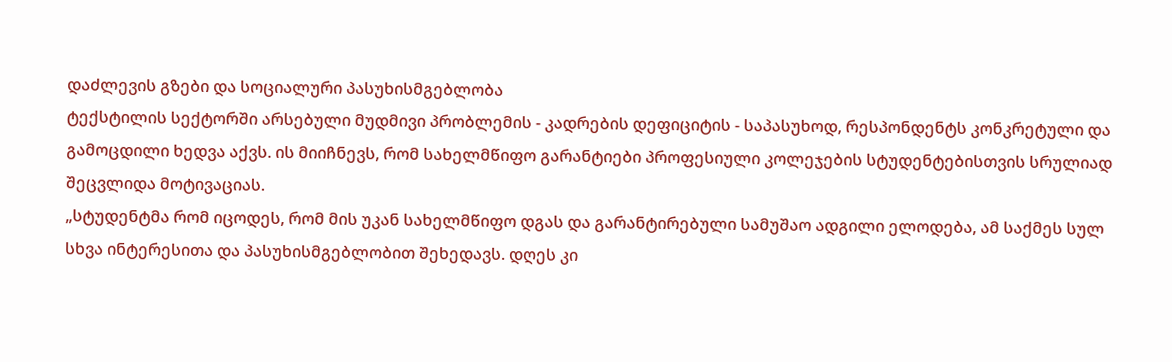დაძლევის გზები და სოციალური პასუხისმგებლობა
ტექსტილის სექტორში არსებული მუდმივი პრობლემის - კადრების დეფიციტის - საპასუხოდ, რესპონდენტს კონკრეტული და გამოცდილი ხედვა აქვს. ის მიიჩნევს, რომ სახელმწიფო გარანტიები პროფესიული კოლეჯების სტუდენტებისთვის სრულიად შეცვლიდა მოტივაციას.
„სტუდენტმა რომ იცოდეს, რომ მის უკან სახელმწიფო დგას და გარანტირებული სამუშაო ადგილი ელოდება, ამ საქმეს სულ სხვა ინტერესითა და პასუხისმგებლობით შეხედავს. დღეს კი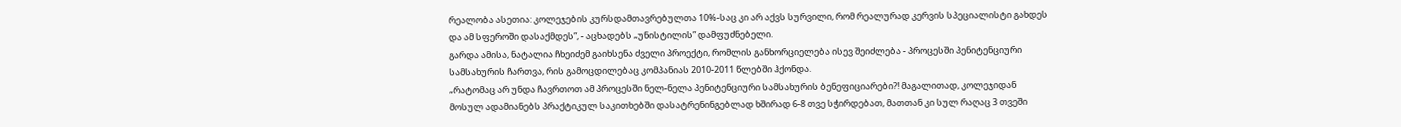რეალობა ასეთია: კოლეჯების კურსდამთავრებულთა 10%-საც კი არ აქვს სურვილი, რომ რეალურად კერვის სპეციალისტი გახდეს და ამ სფეროში დასაქმდეს”, - აცხადებს „უნისტილის” დამფუძნებელი.
გარდა ამისა, ნატალია ჩხეიძემ გაიხსენა ძველი პროექტი, რომლის განხორციელება ისევ შეიძლება - პროცესში პენიტენციური სამსახურის ჩართვა, რის გამოცდილებაც კომპანიას 2010-2011 წლებში ჰქონდა.
„რატომაც არ უნდა ჩავრთოთ ამ პროცესში ნელ-ნელა პენიტენციური სამსახურის ბენეფიციარები?! მაგალითად, კოლეჯიდან მოსულ ადამიანებს პრაქტიკულ საკითხებში დასატრენინგებლად ხშირად 6-8 თვე სჭირდებათ, მათთან კი სულ რაღაც 3 თვეში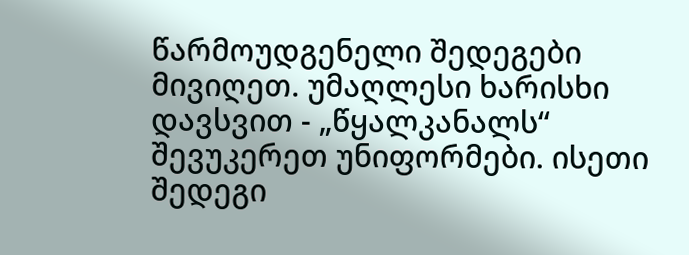წარმოუდგენელი შედეგები მივიღეთ. უმაღლესი ხარისხი დავსვით - „წყალკანალს“ შევუკერეთ უნიფორმები. ისეთი შედეგი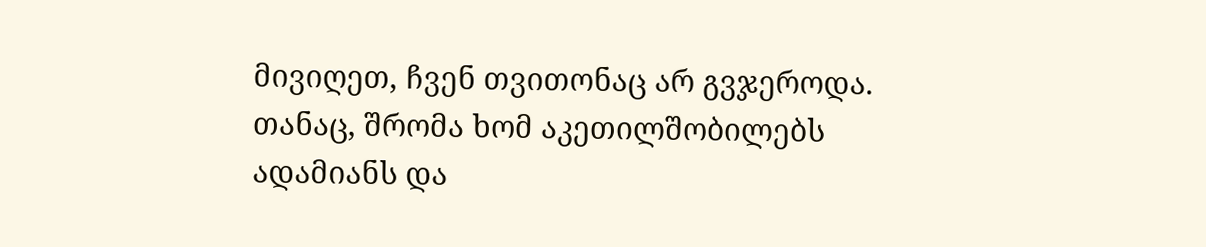მივიღეთ, ჩვენ თვითონაც არ გვჯეროდა. თანაც, შრომა ხომ აკეთილშობილებს ადამიანს და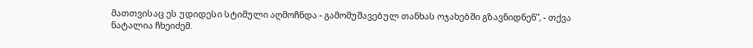მათთვისაც ეს უდიდესი სტიმული აღმოჩნდა - გამომუშავებულ თანხას ოჯახებში გზავნიდნენ”, - თქვა ნატალია ჩხეიძემ.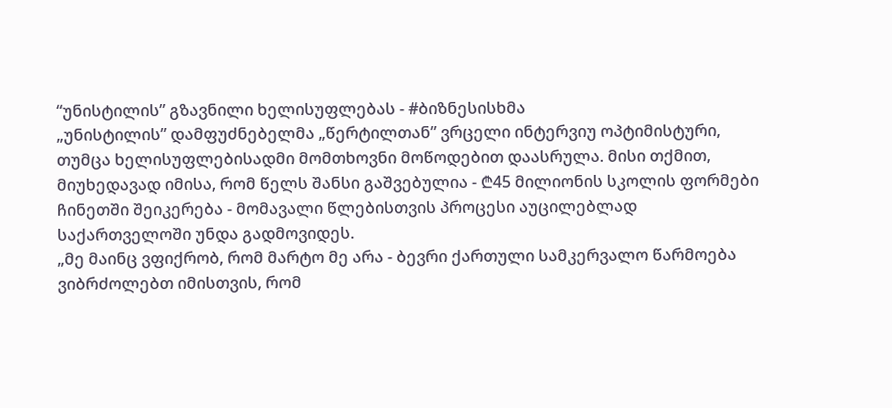“უნისტილის” გზავნილი ხელისუფლებას - #ბიზნესისხმა
„უნისტილის” დამფუძნებელმა „წერტილთან” ვრცელი ინტერვიუ ოპტიმისტური, თუმცა ხელისუფლებისადმი მომთხოვნი მოწოდებით დაასრულა. მისი თქმით, მიუხედავად იმისა, რომ წელს შანსი გაშვებულია - ₾45 მილიონის სკოლის ფორმები ჩინეთში შეიკერება - მომავალი წლებისთვის პროცესი აუცილებლად საქართველოში უნდა გადმოვიდეს.
„მე მაინც ვფიქრობ, რომ მარტო მე არა - ბევრი ქართული სამკერვალო წარმოება ვიბრძოლებთ იმისთვის, რომ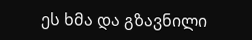ეს ხმა და გზავნილი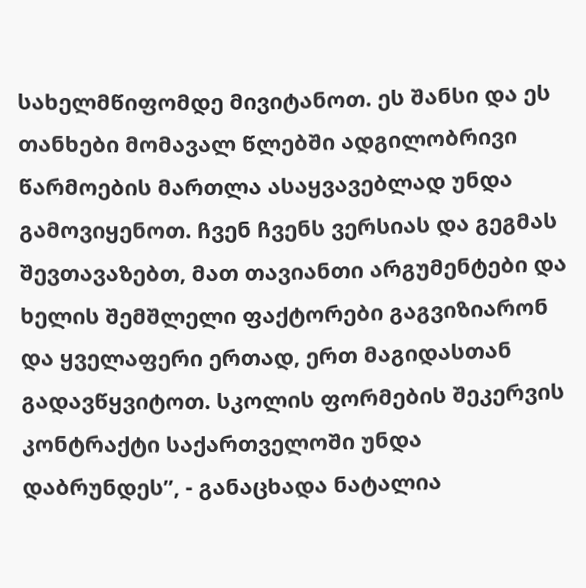სახელმწიფომდე მივიტანოთ. ეს შანსი და ეს თანხები მომავალ წლებში ადგილობრივი წარმოების მართლა ასაყვავებლად უნდა გამოვიყენოთ. ჩვენ ჩვენს ვერსიას და გეგმას შევთავაზებთ, მათ თავიანთი არგუმენტები და ხელის შემშლელი ფაქტორები გაგვიზიარონ და ყველაფერი ერთად, ერთ მაგიდასთან გადავწყვიტოთ. სკოლის ფორმების შეკერვის კონტრაქტი საქართველოში უნდა დაბრუნდეს”, - განაცხადა ნატალია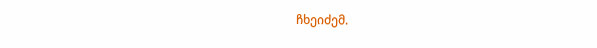ჩხეიძემ.